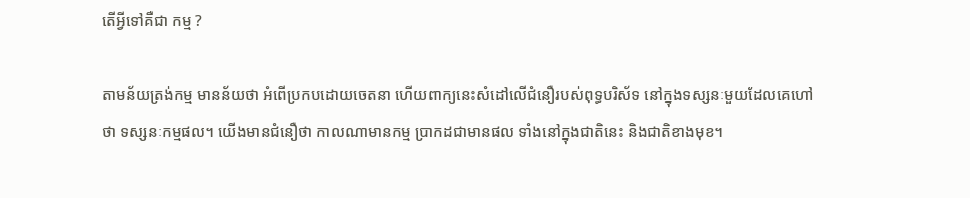តើអ្វីទៅគឺជា កម្ម ?

តាមន័យត្រង់កម្ម មានន័យថា អំពើប្រកបដោយចេតនា ហើយពាក្យនេះសំដៅលើជំនឿរបស់ពុទ្ធបរិស័ទ នៅក្នុងទស្សនៈមួយដែលគេហៅថា ទស្សនៈកម្មផល។ យើងមានជំនឿថា កាលណាមានកម្ម ប្រាកដជាមានផល ទាំងនៅក្នុងជាតិនេះ និងជាតិខាងមុខ។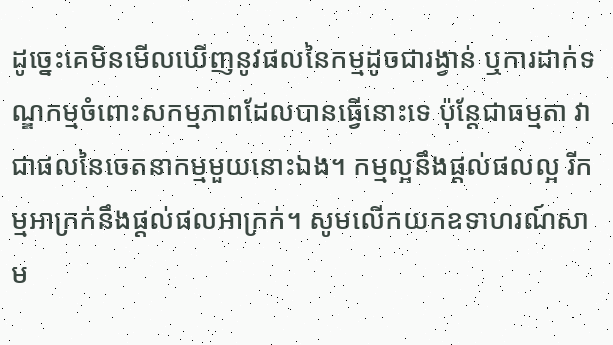ដូច្នេះគេមិនមើលឃើញនូវផលនៃកម្មដូចជារង្វាន់ ឬការដាក់ទណ្ឌកម្មចំពោះសកម្មភាពដែលបានធ្វើនោះទេ ប៉ុន្តែជាធម្មតា វាជាផលនៃចេតនាកម្មមួយនោះឯង។ កម្មល្អនឹងផ្ដល់ផលល្អ រីកម្មអាក្រក់នឹងផ្ដល់ផលអាក្រក់។ សូមលើកយកឧទាហរណ៍សាម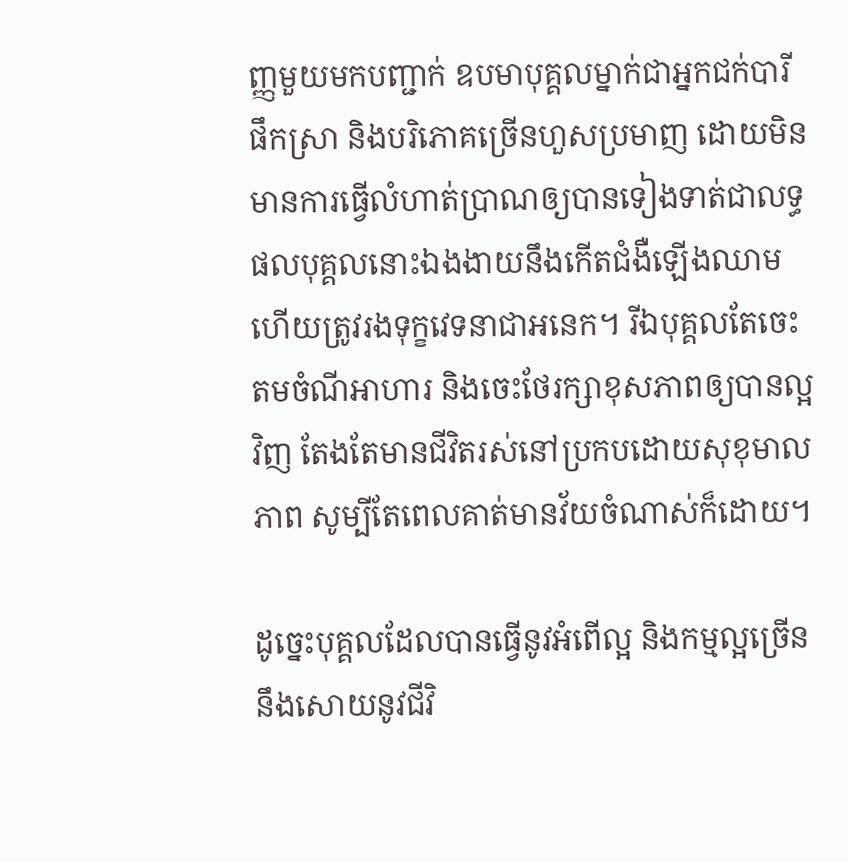ញ្ញមួយមកបញ្ជាក់ ឧបមាបុគ្គលម្នាក់ជាអ្នកជក់បារី ផឹកស្រា និងបរិភោគច្រើនហួសប្រមាញ ដោយមិនមានការធ្វើលំហាត់ប្រាណឲ្យបានទៀងទាត់ជាលទ្ធផលបុគ្គលនោះឯងងាយនឹងកើតជំងឺឡើងឈាម ហើយត្រូវរងទុក្ខវេទនាជាអនេក។ រីឯបុគ្គលតែចេះតមចំណីអាហារ និងចេះថែរក្សាខុសភាពឲ្យបានល្អវិញ តែងតែមានជីវិតរស់នៅប្រកបដោយសុខុមាលភាព សូម្បីតែពេលគាត់មានវ័យចំណាស់ក៏ដោយ។

ដូច្នេះបុគ្គលដែលបានធ្វើនូវអំពើល្អ និងកម្មល្អច្រើននឹងសោយនូវជីវិ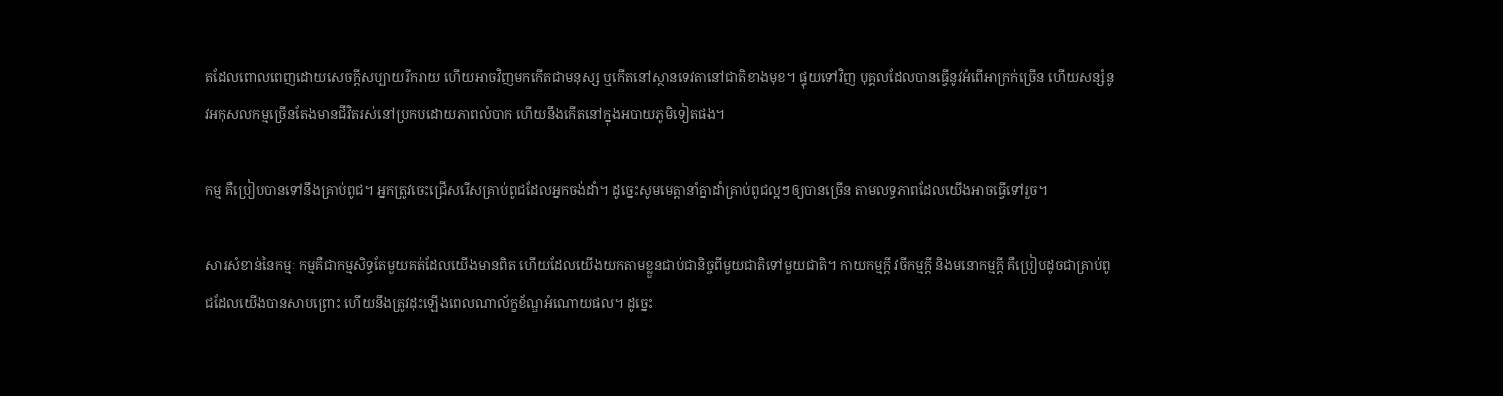តដែលពោលពេញដោយសេចក្ដីសប្បាយរីករាយ ហើយអាចវិញមកកើតជាមនុស្ស ឬកើតនៅស្ថានទេវតានៅជាតិខាងមុខ។ ផ្ទុយទៅវិញ បុគ្គលដែលបានធ្វើនូវអំពើអាក្រក់ច្រើន ហើយសន្សំនូវអកុសលកម្មច្រើនតែងមានជីវិតរស់នៅប្រកបដោយភាពលំបាក ហើយនឹងកើតនៅក្នុងអបាយភូមិទៀតផង។

កម្ម គឺប្រៀបបានទៅនឹងគ្រាប់ពូជ។ អ្នកត្រូវចេះជ្រើសរើសគ្រាប់ពូជដែលអ្នកចង់ដាំ។ ដូច្នេះសូមមេត្តានាំគ្នាដាំគ្រាប់ពូជល្អៗឲ្យបានច្រើន តាមលទ្ធភាពដែលយើងអាចធ្វើទៅរួច។

សារសំខាន់នៃកម្មៈ កម្មគឺជាកម្មសិទ្ធតែមួយគត់ដែលយើងមានពិត ហើយដែលយើងយកតាមខ្លួនជាប់ជានិច្ចពីមួយជាតិទៅមួយជាតិ។ កាយកម្មក្ដី វចីកម្មក្ដី និងមនោកម្មក្ដី គឺប្រៀបដូចជាគ្រាប់ពូជដែលយើងបានសាបព្រោះ ហើយនឹងត្រូវដុះឡើងពេលណាល័ក្ខខ័ណ្ឌអំណោយផល។ ដូច្នេះ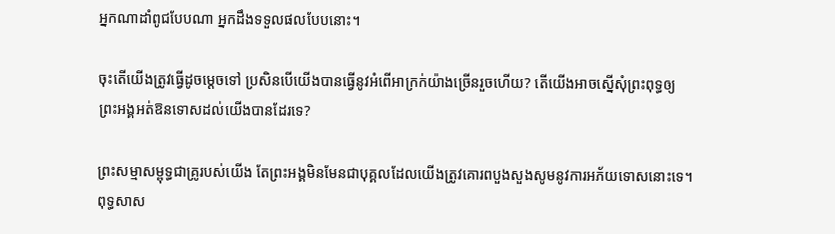អ្នកណាដាំពូជបែបណា អ្នកដឹងទទួលផលបែបនោះ។

ចុះតើយើងត្រូវធ្វើដូចម្ដេចទៅ ប្រសិនបើយើងបានធ្វើនូវអំពើអាក្រក់យ៉ាងច្រើនរួចហើយ? តើយើងអាចស្នើសុំព្រះពុទ្ធឲ្យព្រះអង្គអត់ឱនទោសដល់យើងបានដែរទេ?

ព្រះសម្មាសម្ពុទ្ធជាគ្រូរបស់យើង តែព្រះអង្គមិនមែនជាបុគ្គលដែលយើងត្រូវគោរពបួងសួងសូមនូវការអភ័យទោសនោះទេ។ ពុទ្ធសាស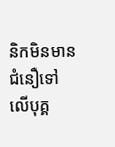និកមិនមានជំនឿទៅលើបុគ្គ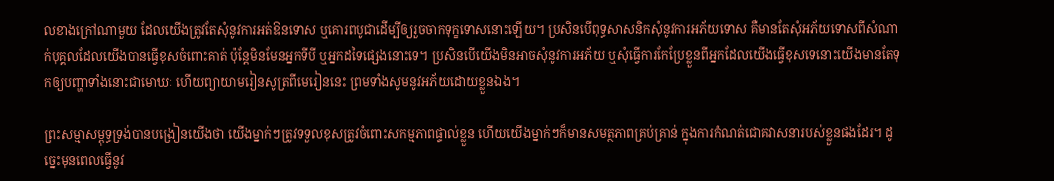លខាងក្រៅណាមួយ ដែលយើងត្រូវតែសុំនូវការអត់ឱនទោស ឬគោរពបូជាដើម្បីឲ្យរួចចាកទុក្ខទោសនោះឡើយ។ ប្រសិនបើពុទ្ធសាសនិកសុំនូវការអភ័យទោស គឺមានតែសុំអភ័យទោសពីសំណាក់បុគ្គលដែលយើងបានធ្វើខុសចំពោះគាត់ ប៉ុន្តែមិនមែនអ្នកទីបី ឬអ្នកដទៃផ្សេងនោះទេ។ ប្រសិនបើយើងមិនអាចសុំនូវការអភ័យ ឬសុំធ្វើការកែប្រែខ្លួនពីអ្នកដែលយើងធ្វើខុសទេនោះយើងមានតែទុកឲ្យបញ្ហាទាំងនោះជាមោឃៈ ហើយព្យាយាមរៀនសូត្រពីមេរៀននេះ ព្រមទាំងសូមនូវអភ័យដោយខ្លួនឯង។

ព្រះសម្មាសម្ពុទ្ធទ្រង់បានបង្រៀនយើងថា យើងម្នាក់ៗត្រូវទទួលខុសត្រូវចំពោះសកម្មភាពផ្ទាល់ខ្លួន ហើយយើងម្នាក់ៗក៏មានសមត្ថភាពគ្រប់គ្រាន់ ក្នុងការកំណត់ជោគវាសនារបស់ខ្លួនផងដែរ។ ដូច្នេះមុនពេលធ្វើនូវ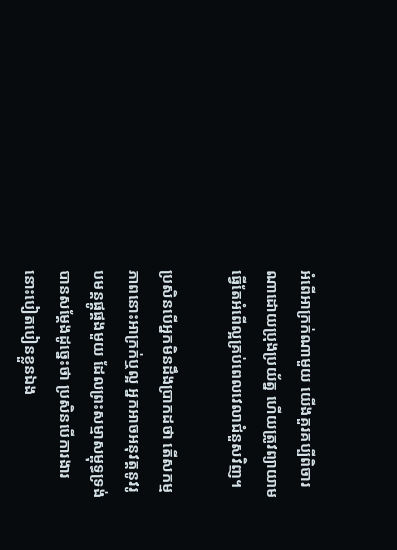អំពើអាក្រក់ណាមួយ យើងគួរគប្បីពិចារណាដោយប្រុងប្រយ័ត្ន ហើយត្រូវព្យាយាមធ្វើតែអំពើល្អគ្រប់ពេលវេលាជំនួសវិញ។

ប្រសិនបើអ្នកមិនដឹងប្រាកដថា តើសកម្មភាពនោះអាក្រក់ឬល្អ អ្នកអាចអនុវត្តនូវរូបមន្តផ្គូផ្គងមួយ ដែលព្រះសម្មាសម្ពុទ្ធទ្រង់បានសម្ដែងដូច្នេះថា ប្រសិនបើការងារនោះបៀតបៀនខ្លួនឯង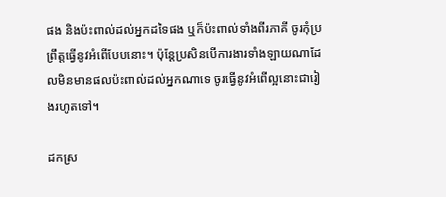ផង និងប៉ះពាល់ដល់អ្នកដទៃផង ឬក៏ប៉ះពាល់ទាំងពីរភាគី ចូរកុំប្រព្រឹត្តធ្វើនូវអំពើបែបនោះ។ ប៉ុន្តែប្រសិនបើការងារទាំងឡាយណាដែលមិនមានផលប៉ះពាល់ដល់អ្នកណាទេ ចូរធ្វើនូវអំពើល្អនោះជារៀងរហូតទៅ។

ដកស្រ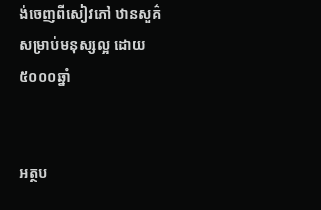ង់ចេញពីសៀវភៅ ឋានសួគ៌សម្រាប់មនុស្សល្អ ដោយ ៥០០០ឆ្នាំ


អត្ថប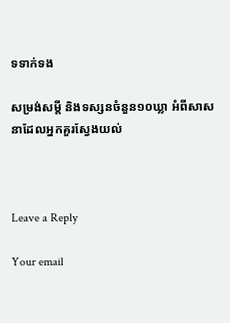ទទាក់ទង

សម្រង់សម្តី និងទស្សនចំនួន១០ឃ្លា អំពីសាសនាដែលអ្នកគួរស្វែងយល់



Leave a Reply

Your email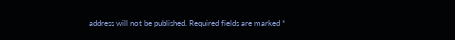address will not be published. Required fields are marked *